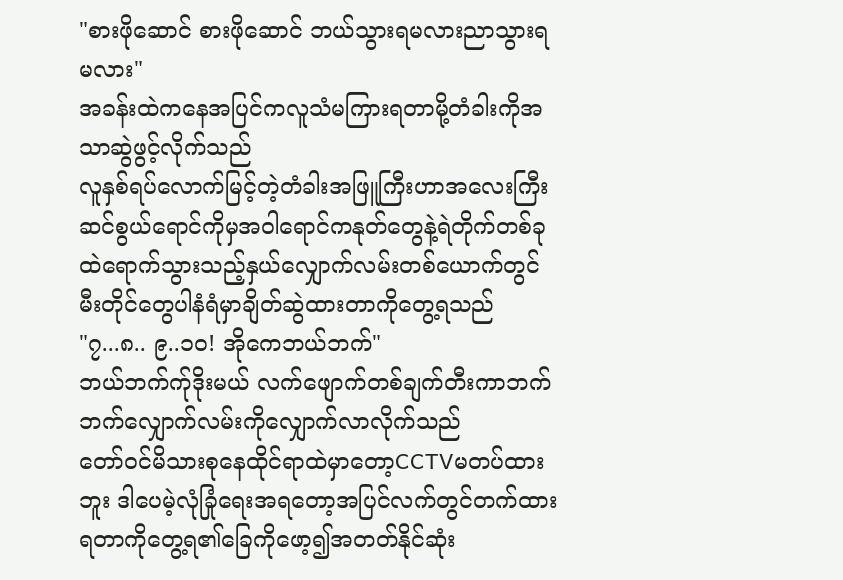"စားဖိုဆောင် စားဖိုဆောင် ဘယ်သွားရမလားညာသွားရမလား"
အခန်းထဲကနေအပြင်ကလူသံမကြားရတာမို့တံခါးကိုအသာဆွဲဖွင့်လိုက်သည်
လူနှစ်ရပ်လောက်မြင့်တဲ့တံခါးအဖြူကြီးဟာအလေးကြီးဆင်စွယ်ရောင်ကိုမှအဝါရောင်ကနုတ်တွေနဲ့ရဲတိုက်တစ်ခုထဲရောက်သွားသည့်နှယ်လျှောက်လမ်းတစ်ယောက်တွင်မီးတိုင်တွေပါနံရံမှာချိတ်ဆွဲထားတာကိုတွေ့ရသည်
"၇...၈.. ၉..၁၀! အိုကေဘယ်ဘက်"
ဘယ်ဘက်က်ုဒိုးမယ် လက်ဖျောက်တစ်ချက်တီးကာဘက်ဘက်လျှောက်လမ်းကိုလျှောက်လာလိုက်သည်
တော်ဝင်မိသားစုနေထိုင်ရာထဲမှာတော့CCTVမတပ်ထားဘူး ဒါပေမဲ့လုံခြုံရေးအရတော့အပြင်လက်တွင်တက်ထားရတာကိုတွေ့ရ၏ခြေကိုဖော့၍အတတ်နိုင်ဆုံး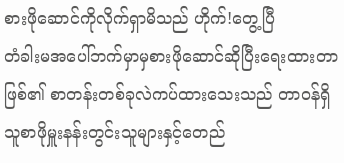စားဖိုဆောင်ကိုလိုက်ရှာမိသည် ဟိုက်!တွေ့ပြီ
တံခါးမအပေါ်ဘက်မှာမှစားဖိုဆောင်ဆိုပြီးရေးထားတာဖြစ်၏ စာတန်းတစ်ခုလဲကပ်ထားသေးသည် တာဝန်ရှိသူစာဖိုမှူးနန်းတွင်းသူများနှင့်တေည်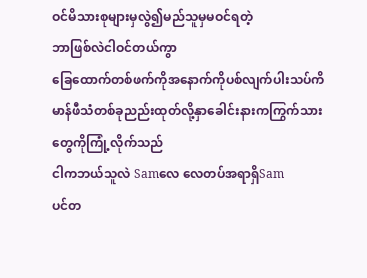ဝင်မိသားစုများမှလွဲ၍မည်သူမှမဝင်ရတဲ့
ဘာဖြစ်လဲငါဝင်တယ်ကွာ
ခြေထောက်တစ်ဖက်ကိုအနောက်ကိုပစ်လျက်ပါးသပ်ကိမာန်ဖီသံတစ်ခုညည်းထုတ်လို့နှာခေါင်းနားကကြွက်သားတွေကိုကြုံ့လိုက်သည်
ငါကဘယ်သူလဲ Samလေ လေတပ်အရာရှိSam
ပင်တ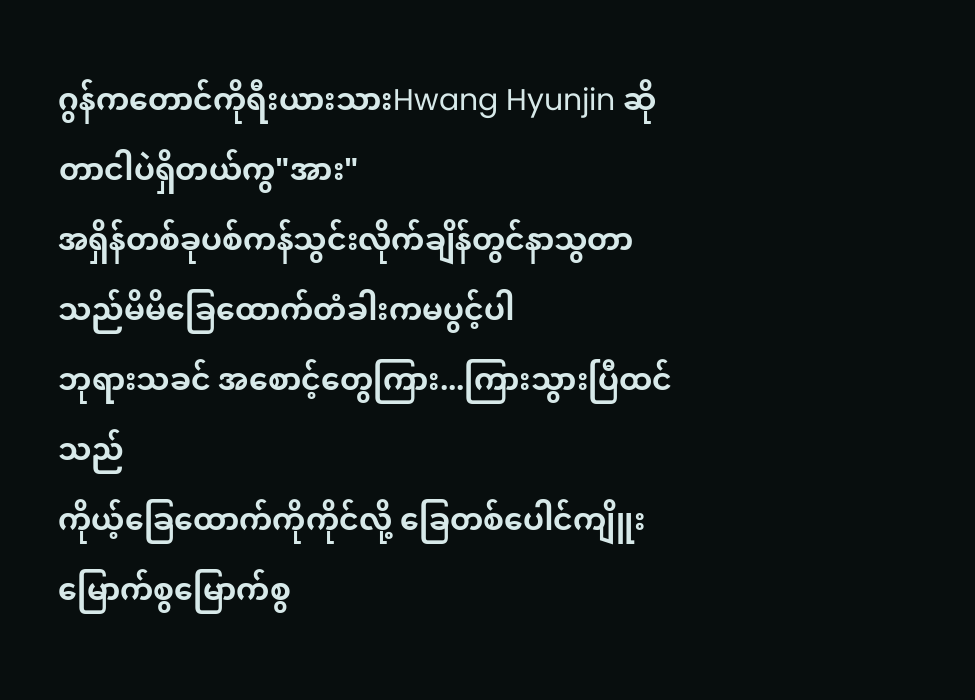ဂွန်ကတောင်ကိုရီးယားသားHwang Hyunjin ဆိုတာငါပဲရှိတယ်ကွ"အား"
အရှိန်တစ်ခုပစ်ကန်သွင်းလိုက်ချိန်တွင်နာသွတာသည်မိမိခြေထောက်တံခါးကမပွင့်ပါ
ဘုရားသခင် အစောင့်တွေကြား...ကြားသွားပြီထင်သည်
ကိုယ့်ခြေထောက်ကိုကိုင်လို့ ခြေတစ်ပေါင်ကျိူးမြောက်စွမြောက်စွ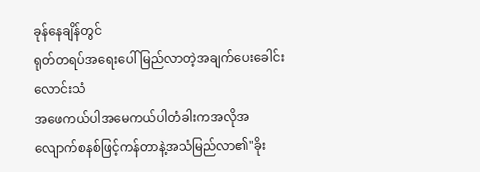ခုန်နေချိန်တွင်
ရုတ်တရပ်အရေးပေါ်မြည်လာတဲ့အချက်ပေးခေါင်းလောင်းသံ
အဖေကယ်ပါအမေကယ်ပါတံခါးကအလိုအလျောက်စနစ်ဖြင့်ကန်တာနဲ့အသံမြည်လာ၏"ခိုး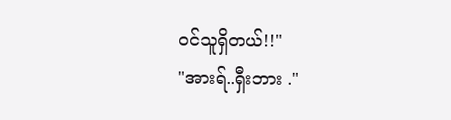ဝင်သူရှိတယ်!!"
"အားရ်..ရှီးဘား ."